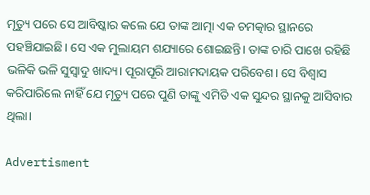ମୃତ୍ୟୁ ପରେ ସେ ଆବିଷ୍କାର କଲେ ଯେ ତାଙ୍କ ଆତ୍ମା ଏକ ଚମତ୍କାର ସ୍ଥାନରେ ପହଞ୍ଚିଯାଇଛି। ସେ ଏକ ମୁଲାୟମ ଶଯ୍ୟାରେ ଶୋଇଛନ୍ତି। ତାଙ୍କ ଚାରି ପାଖେ ରହିଛି ଭଳିକି ଭଳି ସୁସ୍ବାଦୁ ଖାଦ୍ୟ। ପୂରାପୂରି ଆରାମଦାୟକ ପରିବେଶ। ସେ ବିଶ୍ବାସ କରିପାରିଲେ ନାହିଁ ଯେ ମୃତ୍ୟୁ ପରେ ପୁଣି ତାଙ୍କୁ ଏମିତି ଏକ ସୁନ୍ଦର ସ୍ଥାନକୁ ଆସିବାର ଥିଲା।

Advertisment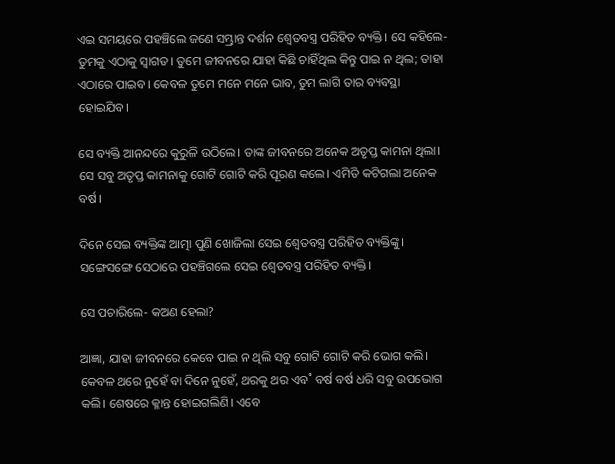ଏଇ ସମୟରେ ପହଞ୍ଚିଲେ ଜଣେ ସମ୍ଭ୍ରାନ୍ତ ଦର୍ଶନ ଶ୍ବେତବସ୍ତ୍ର ପରିହିତ ବ୍ୟକ୍ତି। ସେ କହିଲେ- ତୁମକୁ ଏଠାକୁ ସ୍ବାଗତ। ତୁମେ ଜୀବନରେ ଯାହା କିଛି ଚାହିଁଥିଲ କିନ୍ତୁ ପାଇ ନ ଥିଲ; ତାହା ଏଠାରେ ପାଇବ। କେବଳ ତୁମେ ମନେ ମନେ ଭାବ, ତୁମ ଲାଗି ତାର ବ୍ୟବସ୍ଥା ହୋଇଯିବ।

ସେ ବ୍ୟକ୍ତି ଆନନ୍ଦରେ କୁରୁଳି ଉଠିଲେ। ତାଙ୍କ ଜୀବନରେ ଅନେକ ଅତୃପ୍ତ କାମନା ଥିଲା। ସେ ସବୁ ଅତୃପ୍ତ କାମନାକୁ ଗୋଟି ଗୋଟି କରି ପୂରଣ କଲେ। ଏମିତି କଟିଗଲା ଅନେକ ବର୍ଷ।

ଦିନେ ସେଇ ବ୍ୟକ୍ତିଙ୍କ ଆତ୍ମା ପୁଣି ଖୋଜିଲା ସେଇ ଶ୍ବେତବସ୍ତ୍ର ପରିହିତ ବ୍ୟକ୍ତିଙ୍କୁ। ସଙ୍ଗେସଙ୍ଗେ ସେଠାରେ ପହଞ୍ଚିଗଲେ ସେଇ ଶ୍ବେତବସ୍ତ୍ର ପରିହିତ ବ୍ୟକ୍ତି।

ସେ ପଚାରିଲେ- କଅଣ ହେଲା?

ଆଜ୍ଞା, ଯାହା ଜୀବନରେ କେବେ ପାଇ ନ ଥିଲି ସବୁ ଗୋଟି ଗୋଟି କରି ଭୋଗ କଲି। କେବଳ ଥରେ ନୁହେଁ ବା ଦିନେ ନୁହେଁ, ଥରକୁ ଥର ଏବ˚ ବର୍ଷ ବର୍ଷ ଧରି ସବୁ ଉପଭୋଗ କଲି। ଶେଷରେ କ୍ଳାନ୍ତ ହୋଇଗଲିଣି। ଏବେ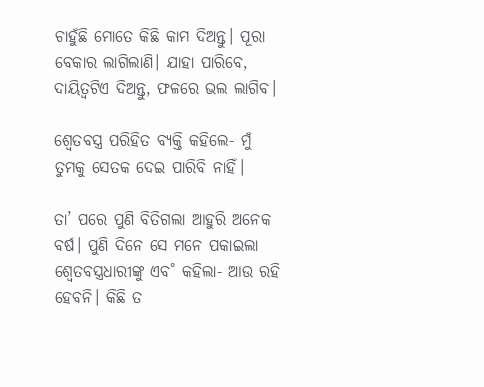ଚାହୁଁଛି ମୋତେ କିଛି କାମ ଦିଅନ୍ତୁ। ପୂରା ବେକାର ଲାଗିଲାଣି। ଯାହା ପାରିବେ, ଦାୟିତ୍ବଟିଏ ଦିଅନ୍ତୁ, ଫଳରେ ଭଲ ଲାଗିବ।

ଶ୍ବେତବସ୍ତ୍ର ପରିହିତ ବ୍ୟକ୍ତି କହିଲେ- ମୁଁ ତୁମକୁ ସେତକ ଦେଇ ପାରିବି ନାହିଁ।

ତା’ ପରେ ପୁଣି ବିତିଗଲା ଆହୁରି ଅନେକ ବର୍ଷ। ପୁଣି ଦିନେ ସେ ମନେ ପକାଇଲା ଶ୍ବେତବସ୍ତ୍ରଧାରୀଙ୍କୁ ଏବ˚ କହିଲା- ଆଉ ରହି ହେବନି। କିଛି ତ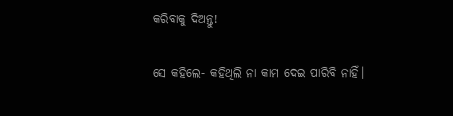କରିବାକୁ ଦିଅନ୍ତୁ!

ସେ କହିଲେ- କହିଥିଲି ନା କାମ ଦେଇ ପାରିବି ନାହିଁ।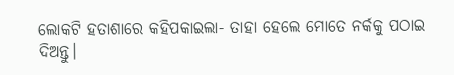ଲୋକଟି ହତାଶାରେ କହିପକାଇଲା- ତାହା ହେଲେ ମୋତେ ନର୍କକୁ ପଠାଇ ଦିଅନ୍ତୁ।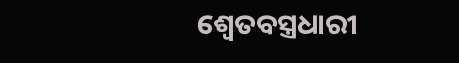ଶ୍ବେତବସ୍ତ୍ରଧାରୀ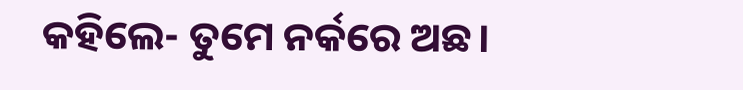କହିଲେ- ତୁମେ ନର୍କରେ ଅଛ।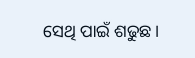ସେଥି ପାଇଁ ଶଢୁଛ।